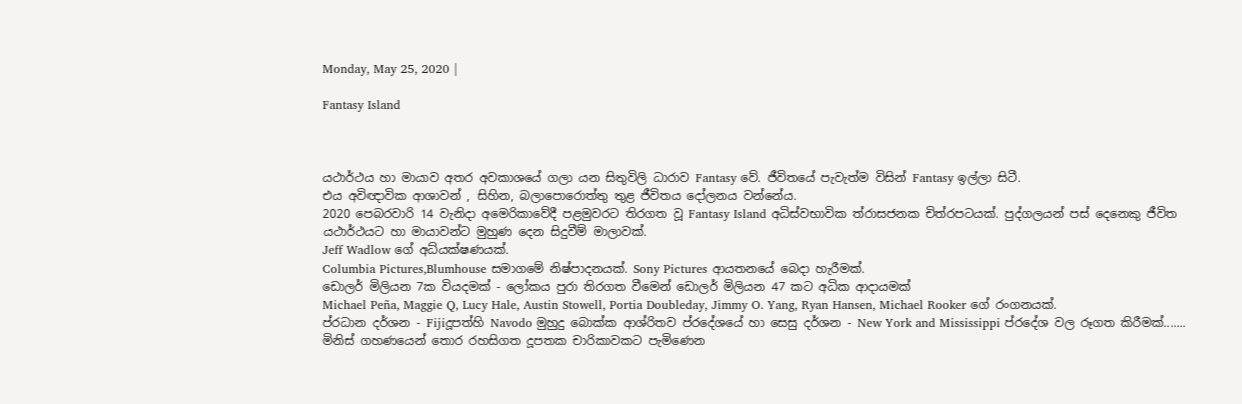Monday, May 25, 2020 |

Fantasy Island



යථාර්ථය හා මායාව අතර අවකාශයේ ගලා යන සිතුවිලි ධාරාව Fantasy වේ. ජීවිතයේ පැවැත්ම විසින් Fantasy ඉල්ලා සිටී.
එය අවිඥාවික ආශාවන් , සිහින, බලාපොරොත්තු තුළ ජීවිතය දෝලනය වන්නේය.
2020 පෙබරවාරි 14 වැනිදා අමෙරිකාවේදී පළමුවරට තිරගත වූ Fantasy Island අධිස්වභාවික ත්රාසජනක චිත්රපටයක්. පුද්ගලයන් පස් දෙනෙකු ජීවිත යථාර්ථයට හා මායාවන්ට මුහුණ දෙන සිදුවීම් මාලාවක්.
Jeff Wadlow ගේ අධ්යක්ෂණයක්.
Columbia Pictures,Blumhouse සමාගමේ නිෂ්පාදනයක්. Sony Pictures ආයතනයේ බෙදා හැරීමක්.
ඩොලර් මිලියන 7ක වියදමක් - ලෝකය පුරා තිරගත වීමෙන් ඩොලර් මිලියන 47 කට අධික ආදායමක්
Michael Peña, Maggie Q, Lucy Hale, Austin Stowell, Portia Doubleday, Jimmy O. Yang, Ryan Hansen, Michael Rooker ගේ රංගනයක්.
ප්රධාන දර්ශන - Fijiදූපත්හි Navodo මුහුදු බොක්ක ආශ්රිතව ප්රදේශයේ හා සෙසු දර්ශන - New York and Mississippi ප්රදේශ වල රූගත කිරීමක්.......
මිනිස් ගහණයෙන් තොර රහසිගත දූපතක චාරිකාවකට පැමිණෙන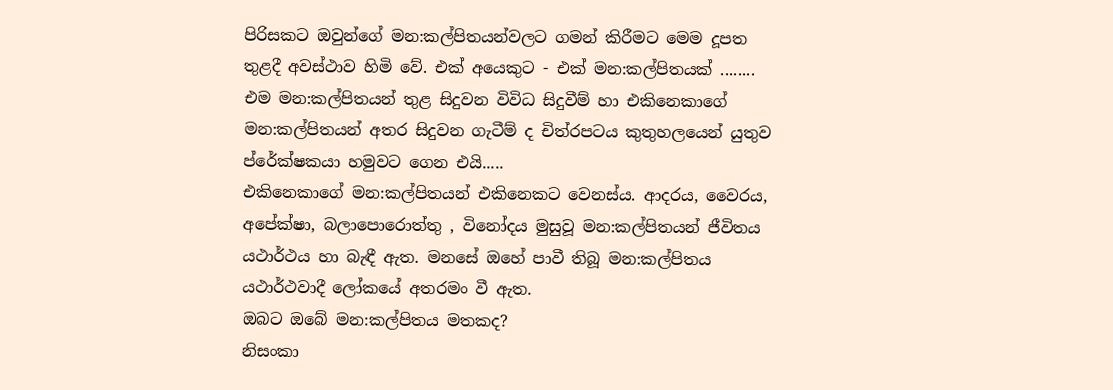පිරිසකට ඔවුන්ගේ මන:කල්පිතයන්වලට ගමන් කිරීමට මෙම දූපත තුළදී අවස්ථාව හිමි වේ. එක් අයෙකුට - එක් මන:කල්පිතයක් ........
එම මන:කල්පිතයන් තුළ සිදුවන විවිධ සිදුවීම් හා එකිනෙකාගේ මන:කල්පිතයන් අතර සිදුවන ගැටීම් ද චිත්රපටය කුතුහලයෙන් යුතුව ප්රේක්ෂකයා හමුවට ගෙන එයි.....
එකිනෙකාගේ මන:කල්පිතයන් එකිනෙකට වෙනස්ය. ආදරය, වෛරය, අපේක්ෂා, බලාපොරොත්තු , විනෝදය මුසුවූ මන:කල්පිතයන් ජීවිතය යථාර්ථය හා බැඳී ඇත. මනසේ ඔහේ පාවී තිබූ මන:කල්පිතය යථාර්ථවාදී ලෝකයේ අතරමං වී ඇත.
ඔබට ඔබේ මන:කල්පිතය මතකද?
නිසංකා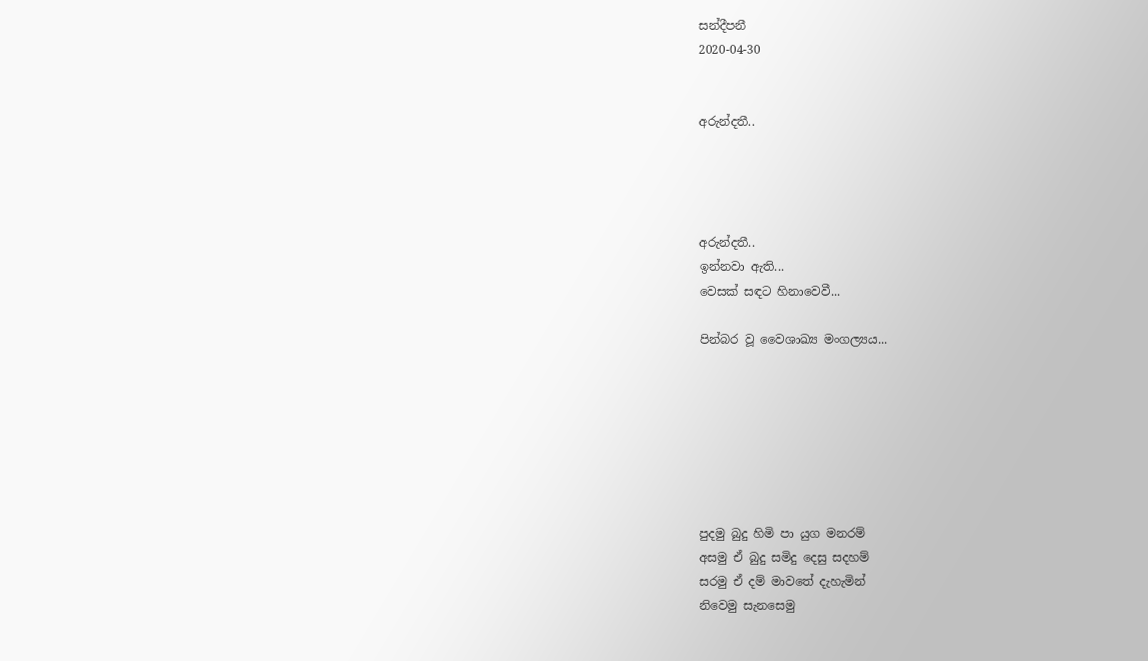සන්දීපනී
2020-04-30


අරුන්දතී..




අරුන්දතී..
ඉන්නවා ඇති...
වෙසක් සඳට හිනාවෙවී...

පින්බර වූ වෛශාඛ්‍ය මංගල්‍යය...







පුදමු බුදු හිමි පා යුග මනරම්
අසමු ඒ බුදු සමිදු දෙසු සදහම්
සරමු ඒ දම් මාවතේ දැහැමින්
නිවෙමු සැනසෙමු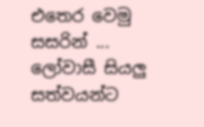එතෙර වෙමු සසරින් ...
ලෝවාසී සියලු සත්වයන්ට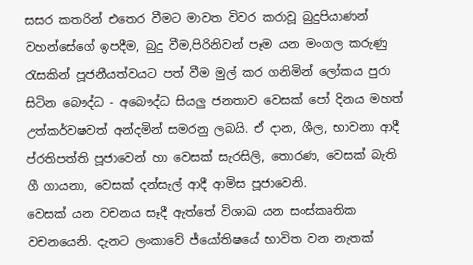සසර කතරින් එතෙර වීමට මාවත විවර කරාවූ බුදුපියාණන් වහන්සේගේ ඉපදීම, බුදු වීම,පිරිනිවන් පෑම යන මංගල කරුණු රැසකින් පූජනීයත්වයට පත් වීම මුල් කර ගනිමින් ලෝකය පුරා සිටින බෞද්ධ - අබෞද්ධ සියලු ජනතාව වෙසක් පෝ දිනය මහත් උත්කර්වෂවත් අන්දමින් සමරනු ලබයි. ඒ දාන, ශීල, භාවනා ආදී ප්රතිපත්ති පූජාවෙන් හා වෙසක් සැරසිලි, තොරණ, වෙසක් බැති ගී ගායනා, වෙසක් දන්සැල් ආදී ආමිස පූජාවෙනි.
වෙසක් යන වචනය සෑදී ඇත්තේ විශාඛ යන සංස්කෘතික වචනයෙනි. දැනට ලංකාවේ ජ්යෝතිෂයේ භාවිත වන නැතක්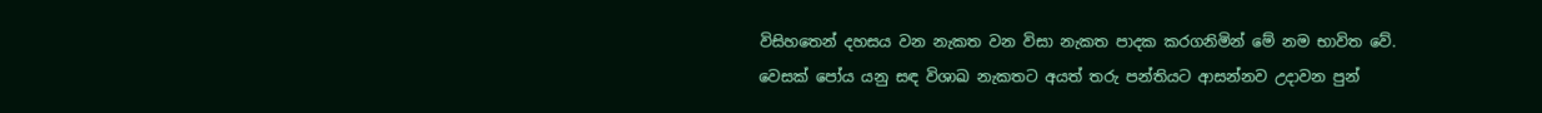විසිහතෙන් දහසය වන නැකත වන විසා නැකත පාදක කරගනිමින් මේ නම භාවිත වේ. වෙසක් පෝය යනු සඳ විශාඛ නැකතට අයත් තරු පන්තියට ආසන්නව උදාවන පුන්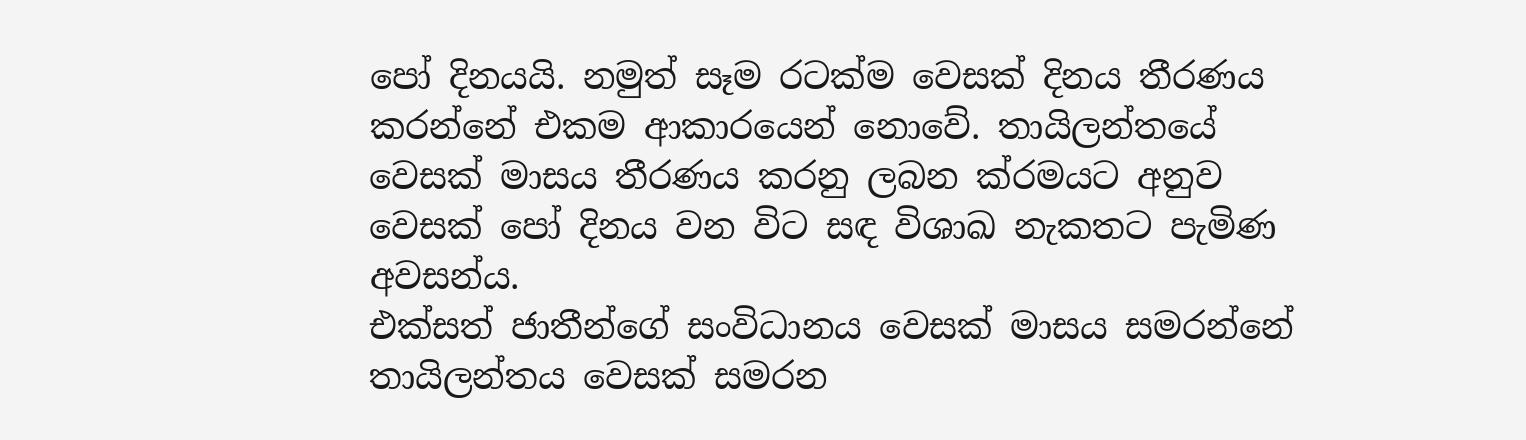පෝ දිනයයි. නමුත් සෑම රටක්ම වෙසක් දිනය තීරණය කරන්නේ එකම ආකාරයෙන් නොවේ. තායිලන්තයේ වෙසක් මාසය තීරණය කරනු ලබන ක්රමයට අනුව වෙසක් පෝ දිනය වන විට සඳ විශාඛ නැකතට පැමිණ අවසන්ය.
එක්සත් ජාතීන්ගේ සංවිධානය වෙසක් මාසය සමරන්නේ තායිලන්තය වෙසක් සමරන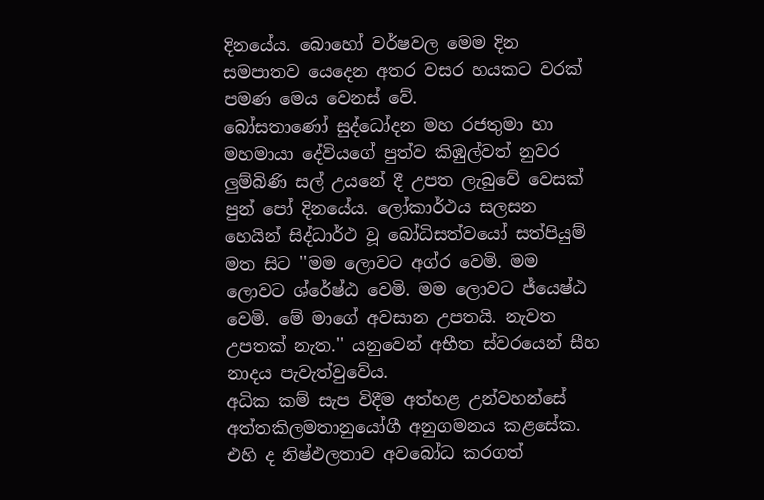දිනයේය. බොහෝ වර්ෂවල මෙම දින සමපාතව යෙදෙන අතර වසර හයකට වරක් පමණ මෙය වෙනස් වේ.
බෝසතාණෝ සුද්ධෝදන මහ රජතුමා හා මහමායා දේවියගේ පුත්ව කිඹුල්වත් නුවර ලුම්බිණි සල් උයනේ දී උපත ලැබුවේ වෙසක් පුන් පෝ දිනයේය. ලෝකාර්ථය සලසන හෙයින් සිද්ධාර්ථ වූ බෝධිසත්වයෝ සත්පියුම් මත සිට ''මම ලොවට අග්ර වෙමි. මම ලොවට ශ්රේෂ්ඨ වෙමි. මම ලොවට ජ්යෙෂ්ඨ වෙමි. මේ මාගේ අවසාන උපතයි. නැවත උපතක් නැත.'' යනුවෙන් අභීත ස්වරයෙන් සීහ නාදය පැවැත්වුවේය.
අධික කම් සැප විදීම අත්හළ උන්වහන්සේ අත්තකිලමතානුයෝගී අනුගමනය කළසේක. එහි ද නිෂ්ඵලතාව අවබෝධ කරගත්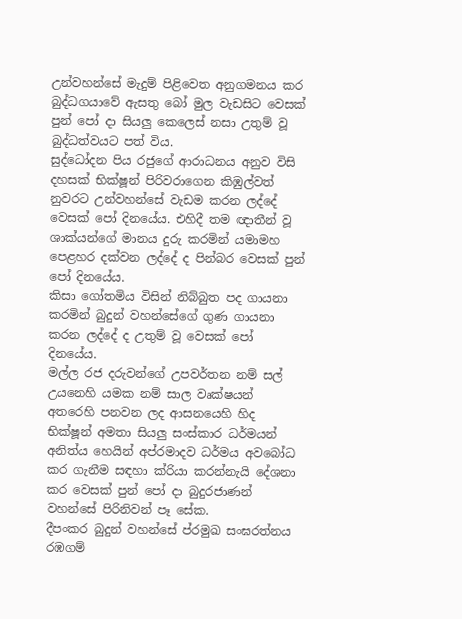උන්වහන්සේ මැදුම් පිළිවෙත අනුගමනය කර බුද්ධගයාවේ ඇසතු බෝ මුල වැඩසිට වෙසක් පුන් පෝ දා සියලු කෙලෙස් නසා උතුම් වූ බුද්ධත්වයට පත් විය.
සුද්ධෝදන පිය රජුගේ ආරාධනය අනුව විසි දහසක් භික්ෂූන් පිරිවරාගෙන කිඹුල්වත් නුවරට උන්වහන්සේ වැඩම කරන ලද්දේ වෙසක් පෝ දිනයේය. එහිදී තම ඥාතීන් වූ ශාක්යන්ගේ මානය දුරු කරමින් යමාමහ පෙළහර දක්වන ලද්දේ ද පින්බර වෙසක් පුන් පෝ දිනයේය.
කිසා ගෝතමිය විසින් නිබ්බුත පද ගායනා කරමින් බුදුන් වහන්සේගේ ගුණ ගායනා කරන ලද්දේ ද උතුම් වූ වෙසක් පෝ දිනයේය.
මල්ල රජ දරුවන්ගේ උපවර්තන නම් සල් උයනෙහි යමක නම් සාල වෘක්ෂයන් අතරෙහි පනවන ලද ආසනයෙහි හිද භික්ෂූන් අමතා සියලු සංස්කාර ධර්මයන් අනිත්ය හෙයින් අප්රමාදව ධර්මය අවබෝධ කර ගැනීම සඳහා ක්රියා කරන්නැයි දේශනා කර වෙසක් පුන් පෝ දා බුදුරජාණන් වහන්සේ පිරිනිවන් පෑ සේක.
දීපංකර බුදුන් වහන්සේ ප්රමුඛ සංඝරත්නය රඹගම්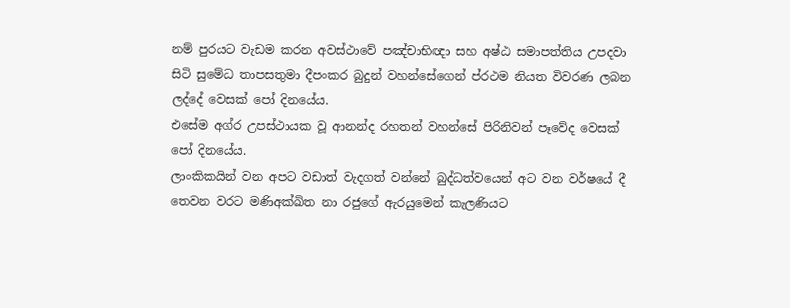නම් පුරයට වැඩම කරන අවස්ථාවේ පඤ්චාභිඥා සහ අෂ්ඨ සමාපත්තිය උපදවා සිටි සුමේධ තාපසතුමා දීපංකර බුදුන් වහන්සේගෙන් ප්රථම නියත විවරණ ලබන ලද්දේ වෙසක් පෝ දිනයේය.
එසේම අග්ර උපස්ථායක වූ ආනන්ද රහතන් වහන්සේ පිරිනිවන් පෑවේද වෙසක් පෝ දිනයේය.
ලාංකිකයින් වන අපට වඩාත් වැදගත් වන්නේ බුද්ධත්වයෙන් අට වන වර්ෂයේ දී තෙවන වරට මණිඅක්ඛිත නා රජුගේ ඇරයුමෙන් කැලණියට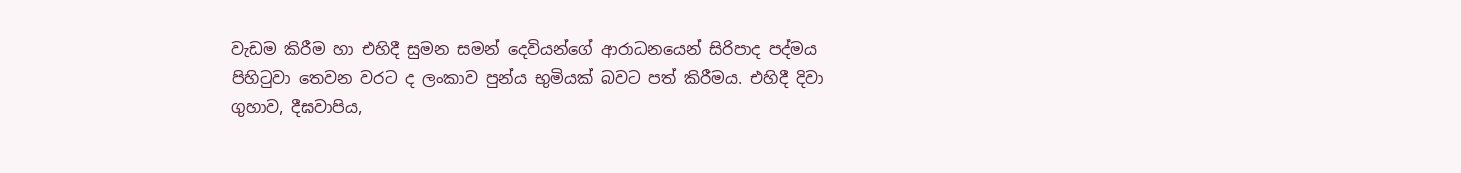වැඩම කිරීම හා එහිදී සුමන සමන් දෙවියන්ගේ ආරාධනයෙන් සිරිපාද පද්මය පිහිටුවා තෙවන වරට ද ලංකාව පුන්ය භුමියක් බවට පත් කිරීමය. එහිදී දිවා ගුහාව, දීඝවාපිය,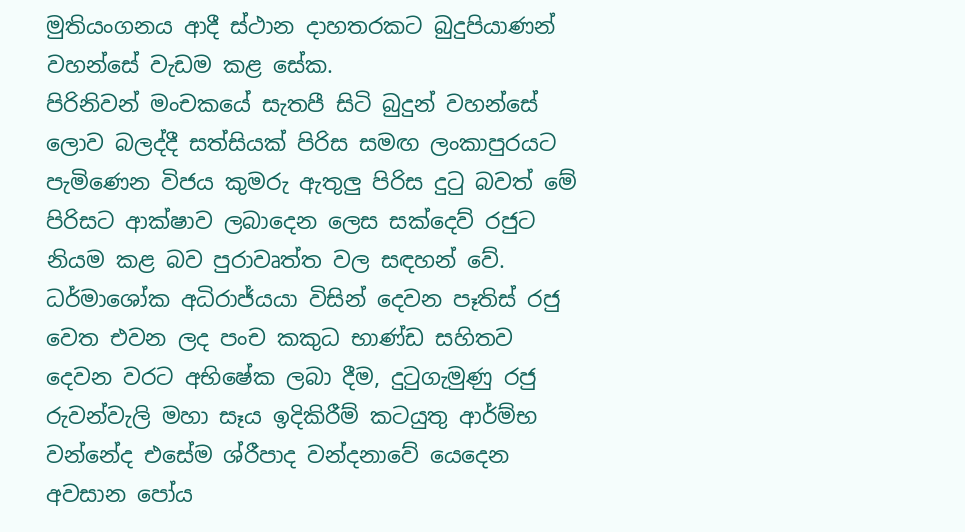මුතියංගනය ආදී ස්ථාන දාහතරකට බුදුපියාණන් වහන්සේ වැඩම කළ සේක.
පිරිනිවන් මංචකයේ සැතපී සිටි බුදුන් වහන්සේ ලොව බලද්දී සත්සියක් පිරිස සමඟ ලංකාපුරයට පැමිණෙන විජය කුමරු ඇතුලු පිරිස දුටු බවත් මේ පිරිසට ආක්ෂාව ලබාදෙන ලෙස සක්දෙව් රජුට නියම කළ බව පුරාවෘත්ත වල සඳහන් වේ.
ධර්මාශෝක අධිරාජ්යයා විසින් දෙවන පෑතිස් රජු වෙත එවන ලද පංච කකුධ භාණ්ඩ සහිතව දෙවන වරට අභිෂේක ලබා දීම, දුටුගැමුණු රජු රුවන්වැලි මහා සෑය ඉදිකිරීම් කටයුතු ආර්ම්භ වන්නේද එසේම ශ්රීපාද වන්දනාවේ යෙදෙන අවසාන පෝය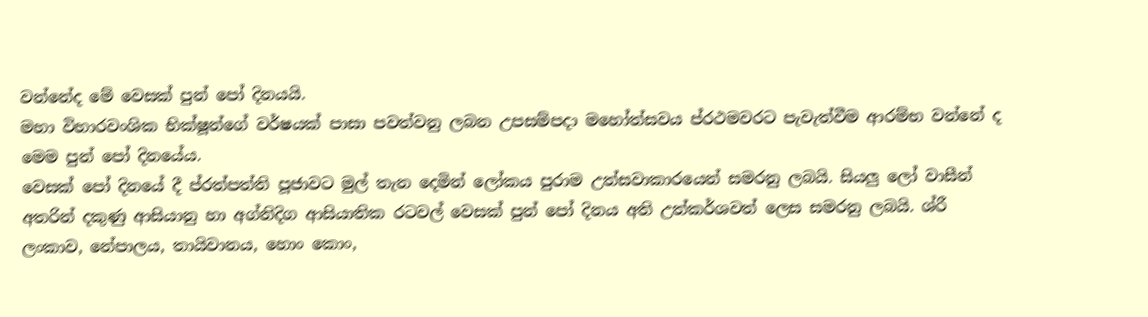වන්නේද මේ වෙසක් පුන් පෝ දිනයයි.
මහා විහාරවංශික භික්ෂූන්ගේ වර්ෂයක් පාසා පවත්වනු ලබන උපසම්පදා මහෝත්සවය ප්රථමවරට පැවැත්වීම ආරම්භ වන්නේ ද මෙම පුන් පෝ දිනයේය.
වෙසක් පෝ දිනයේ දී ප්රත්පත්ති පූජාවට මුල් තැන දෙමින් ලෝකය පුරාම උත්සවාකාරයෙන් සමරනු ලබයි. සියලු ලෝ වාසීන් අතරින් දකුණු ආසියානු හා අග්නිදිග ආසියාතික රටවල් වෙසක් පුන් පෝ දිනය අති උත්කර්ශවත් ලෙස සමරනු ලබයි. ශ්රී ලංකාව, නේපාලය, තායිවානය, හොං කොං,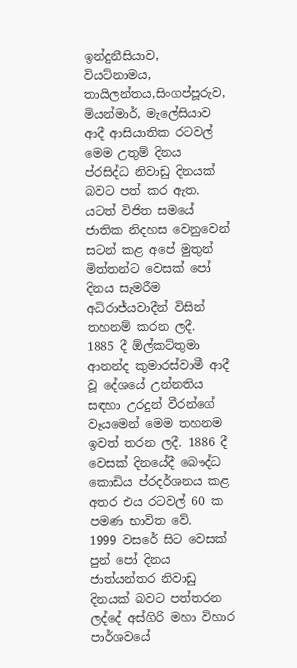ඉන්දුනීසියාව, වියට්නාමය, තායිලන්තය,සිංගප්පූරුව, මියන්මාර්, මැලේසියාව ආදී ආසියාතික රටවල් මෙම උතුම් දිනය ප්රසිද්ධ නිවාඩු දිනයක් බවට පත් කර ඇත.
යටත් විජිත සමයේ ජාතික නිදහස වෙනුවෙන් සටන් කළ අපේ මුතුන් මිත්තන්ට වෙසක් පෝ දිනය සැමරීම අධිරාජ්යවාදීන් විසින් තහනම් කරන ලදී.
1885 දී ඕල්කට්තුමා ආනන්ද කුමාරස්වාමී ආදී වූ දේශයේ උන්නතිය සඳහා උරදුන් වීරන්ගේ වෑයමෙන් මෙම තහනම ඉවත් තරන ලදී. 1886 දී වෙසක් දිනයේදී බෞද්ධ කොඩිය ප්රදර්ශනය කළ අතර එය රටවල් 60 ක පමණ භාවිත වේ.
1999 වසරේ සිට වෙසක් පුන් පෝ දිනය ජාත්යන්තර නිවාඩු දිනයක් බවට පත්තරන ලද්දේ අස්ගිරි මහා විහාර පාර්ශවයේ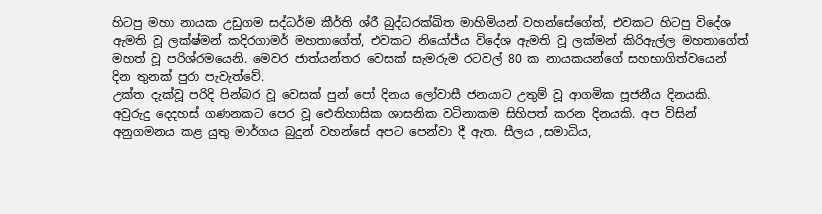හිටපු මහා නායක උඩුගම සද්ධර්ම කීර්ති ශ්රී බුද්ධරක්ඛිත මාහිමියන් වහන්සේගේත්, එවකට හිටපු විදේශ ඇමති වූ ලක්ෂ්මන් කදිරගාමර් මහතාගේත්, එවකට නියෝජ්ය විදේශ ඇමති වූ ලක්මන් කිරිඇල්ල මහතාගේත් මහත් වූ පරිශ්රමයෙනි. මෙවර ජාත්යන්තර වෙසක් සැමරුම රටවල් 80 ක නායකයන්ගේ සහභාගිත්වයෙන් දින තුනක් පුරා පැවැත්වේ.
උක්ත දැක්වූ පරිදි පින්බර වූ වෙසක් පුන් පෝ දිනය ලෝවාසී ජනයාට උතුම් වූ ආගමික පූජනීය දිනයකි. අවුරුදු දෙදහස් ගණනකට පෙර වූ ඓතිහාසික ශාසනික වටිනාකම සිහිපත් කරන දිනයකි. අප විසින් අනුගමනය කළ යුතු මාර්ගය බුදුන් වහන්සේ අපට පෙන්වා දී ඇත. සීලය ,සමාධිය,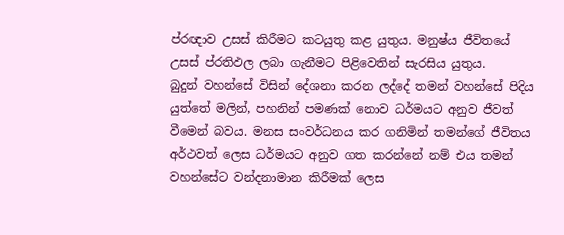ප්රඥාව උසස් කිරීමට කටයුතු කළ යුතුය. මනුෂ්ය ජීවිතයේ උසස් ප්රතිඵල ලබා ගැනීමට පිළිවෙතින් සැරසිය යුතුය.
බුදුන් වහන්සේ විසින් දේශනා කරන ලද්දේ තමන් වහන්සේ පිදිය යුත්තේ මලින්, පහනින් පමණක් නොව ධර්මයට අනුව ජීවත් වීමෙන් බවය. මනස සංවර්ධනය කර ගනිමින් තමන්ගේ ජීවිතය අර්ථවත් ලෙස ධර්මයට අනුව ගත කරන්නේ නම් එය තමන් වහන්සේට වන්දනාමාන කිරීමක් ලෙස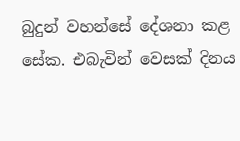බුදුන් වහන්සේ දේශනා කළ සේක. එබැවින් වෙසක් දිනය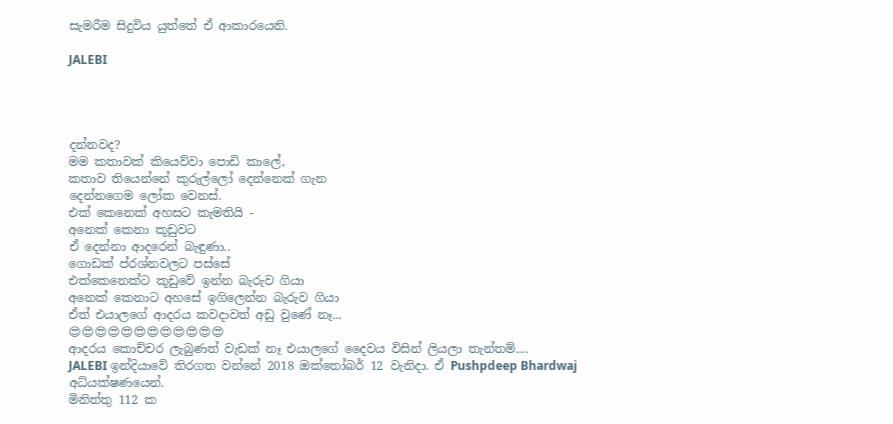සැමරීම සිදුවිය යුත්තේ ඒ ආකාරයෙනි.

JALEBI




දන්නවද?
මම කතාවක් කියෙව්වා පොඩි කාලේ,
කතාව තියෙන්නේ කුරුල්ලෝ දෙන්නෙක් ගැන
දෙන්නගෙම ලෝක වෙනස්.
එක් කෙනෙක් අහසට කැමතියි -
අනෙක් කෙනා කූඩුවට
ඒ දෙන්නා ආදරෙන් බැඳුණා..
ගොඩක් ප්රශ්නවලට පස්සේ
එක්කෙනෙක්ට කූඩුවේ ඉන්න බැරුව ගියා
අනෙක් කෙනාට අහසේ ඉගිලෙන්න බැරුව ගියා
ඒත් එයාලගේ ආදරය කවදාවත් අඩු වුණේ නෑ...
😍😍😍😍😍😍😍😍😍😍😍😍
ආදරය කොච්චර ලැබුණත් වැඩක් නෑ එයාලගේ දෛවය විසින් ලියලා තැන්තම්....
JALEBI ඉන්දියාවේ තිරගත වන්නේ 2018 ඔක්තෝබර් 12 වැනිදා. ඒ Pushpdeep Bhardwaj අධ්යක්ෂණයෙන්.
මිනිත්තු 112 ක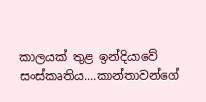කාලයක් තුළ ඉන්දියාවේ සංස්කෘතිය....කාන්තාවන්ගේ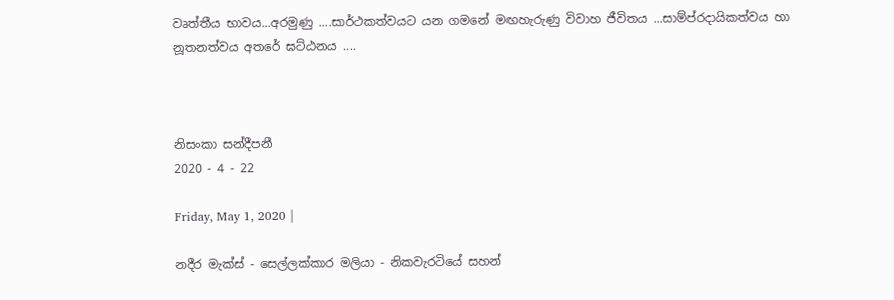වෘත්තීය භාවය...අරමුණු ....සාර්ථකත්වයට යන ගමනේ මඟහැරුණු විවාහ ජීවිතය ...සාම්ප්රදායිකත්වය හා නූතනත්වය අතරේ ඝට්ඨනය ....



නිසංකා සන්දීපනී
2020 - 4 - 22

Friday, May 1, 2020 |

නදීර මැක්ස් - සෙල්ලක්කාර මලියා - නිකවැරටියේ සහන්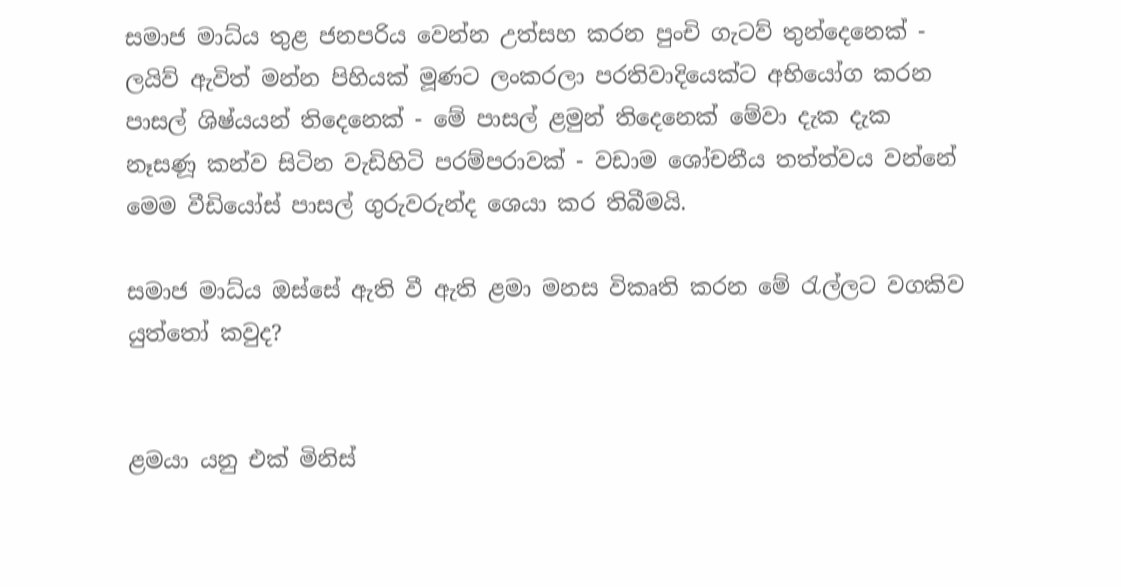සමාජ මාධ්ය තුළ ජනපරිය වෙන්න උත්සහ කරන පුංචි ගැටව් තුන්දෙනෙක් - ලයිව් ඇවිත් මන්න පිහියක් මූණට ලංකරලා පරතිවාදියෙක්ට අභියෝග කරන පාසල් ශිෂ්යයන් තිදෙනෙක් - මේ පාසල් ළමුන් තිදෙනෙක් මේවා දැක දැක නෑසණූ කන්ව සිටින වැඩිහිටි පරම්පරාවක් - වඩාම ශෝචනීය තත්ත්වය වන්නේ මෙම වීඩියෝස් පාසල් ගුරුවරුන්ද ශෙයා කර තිබීමයි.

සමාජ මාධ්ය ඔස්සේ ඇති වී ඇති ළමා මනස විකෘති කරන මේ රැල්ලට වගකිව යුත්තෝ කවුද?


ළමයා යනු එක් මිනිස්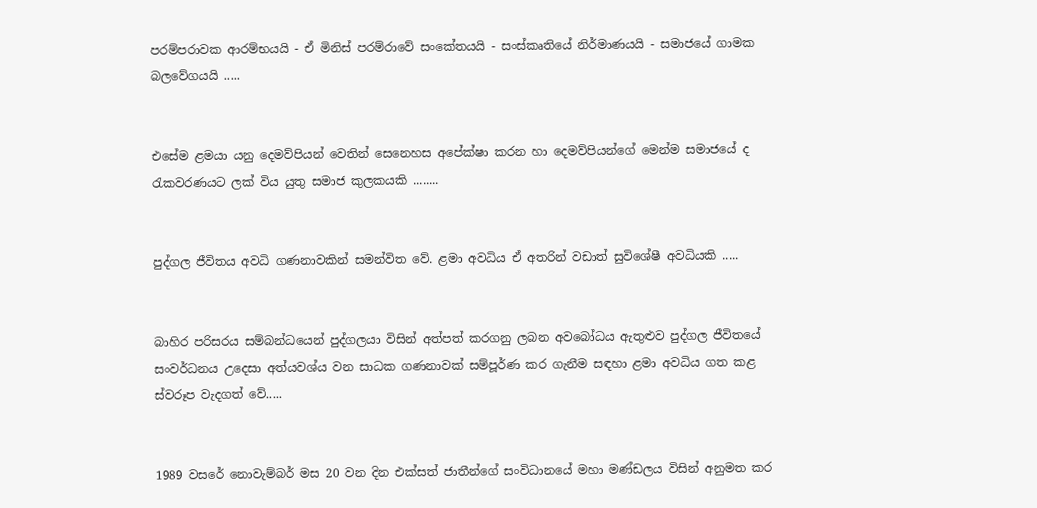පරම්පරාවක ආරම්භයයි - ඒ මිනිස් පරම්රාවේ සංකේතයයි - සංස්කෘතියේ නිර්මාණයයි - සමාජයේ ගාමක බලවේගයයි .....


එසේම ළමයා යනු දෙමව්පියන් වෙතින් සෙනෙහස අපේක්ෂා කරන හා දෙමව්පියන්ගේ මෙන්ම සමාජයේ ද රැකවරණයට ලක් විය යුතු සමාජ කුලකයකි ........


පුද්ගල ජීවිතය අවධි ගණනාවකින් සමන්විත වේ. ළමා අවධිය ඒ අතරින් වඩාත් සුවිශේෂී අවධියකි .....


බාහිර පරිසරය සම්බන්ධයෙන් පුද්ගලයා විසින් අත්පත් කරගනු ලබන අවබෝධය ඇතුළුව පුද්ගල ජීවිතයේ සංවර්ධනය උදෙසා අත්යවශ්ය වන සාධක ගණනාවක් සම්පූර්ණ කර ගැනීම සඳහා ළමා අවධිය ගත කළ ස්වරූප වැදගත් වේ.....


1989 වසරේ නොවැම්බර් මස 20 වන දින එක්සත් ජාතීන්ගේ සංවිධානයේ මහා මණ්ඩලය විසින් අනුමත කර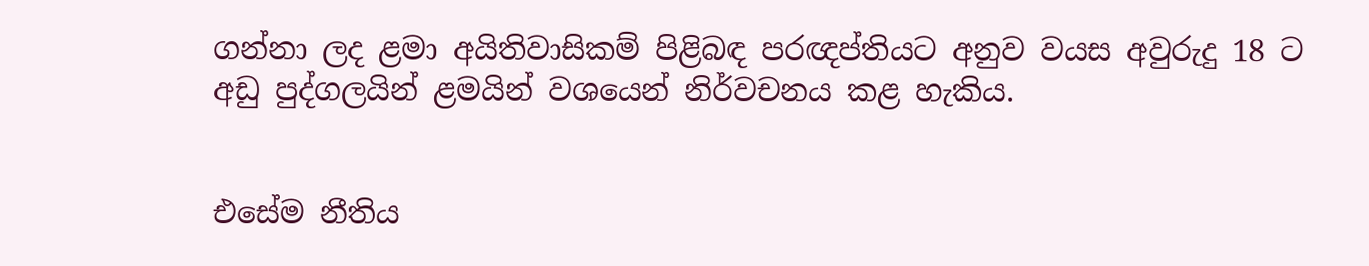ගන්නා ලද ළමා අයිතිවාසිකම් පිළිබඳ පරඥප්තියට අනුව වයස අවුරුදු 18 ට අඩු පුද්ගලයින් ළමයින් වශයෙන් නිර්වචනය කළ හැකිය.


එසේම නීතිය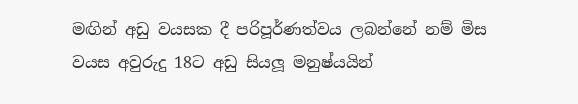මඟින් අඩු වයසක දී පරිපූර්ණත්වය ලබන්නේ නම් මිස වයස අවුරුදු 18ට අඩු සියලූ මනුෂ්යයින්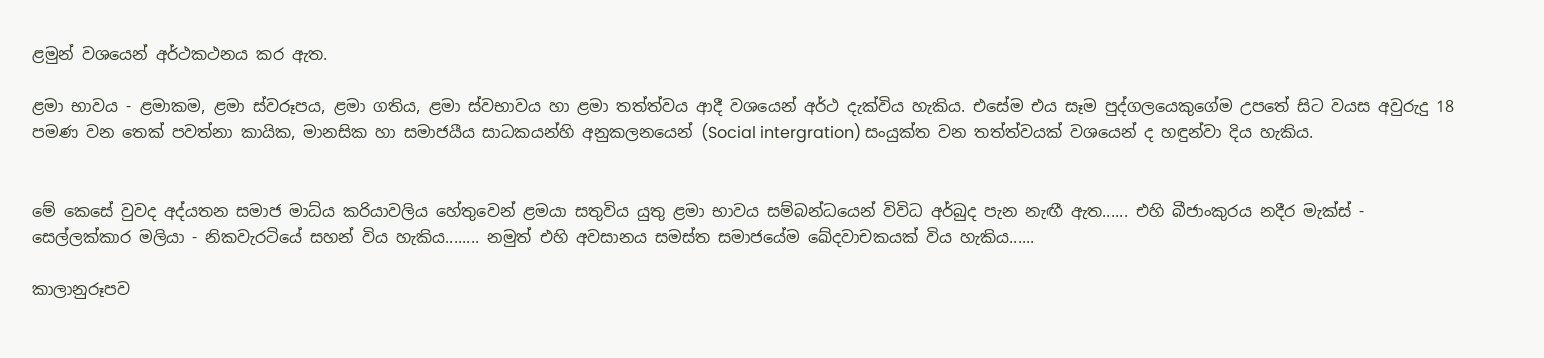ළමුන් වශයෙන් අර්ථකථනය කර ඇත.

ළමා භාවය - ළමාකම, ළමා ස්වරූපය, ළමා ගතිය, ළමා ස්වභාවය හා ළමා තත්ත්වය ආදී වශයෙන් අර්ථ දැක්විය හැකිය. එසේම එය සෑම පුද්ගලයෙකුගේම උපතේ සිට වයස අවුරුදු 18 පමණ වන තෙක් පවත්නා කායික, මානසික හා සමාජයීය සාධකයන්හි අනුකලනයෙන් (Social intergration) සංයුක්ත වන තත්ත්වයක් වශයෙන් ද හඳුන්වා දිය හැකිය.


මේ කෙසේ වුවද අද්යතන සමාජ මාධ්ය කරියාවලිය හේතුවෙන් ළමයා සතුවිය යුතු ළමා භාවය සම්බන්ධයෙන් විවිධ අර්බුද පැන නැඟී ඇත...... එහි බීජාංකුරය නදීර මැක්ස් - සෙල්ලක්කාර මලියා - නිකවැරටියේ සහන් විය හැකිය........ නමුත් එහි අවසානය සමස්ත සමාජයේම ඛේදවාචකයක් විය හැකිය......

කාලානුරූපව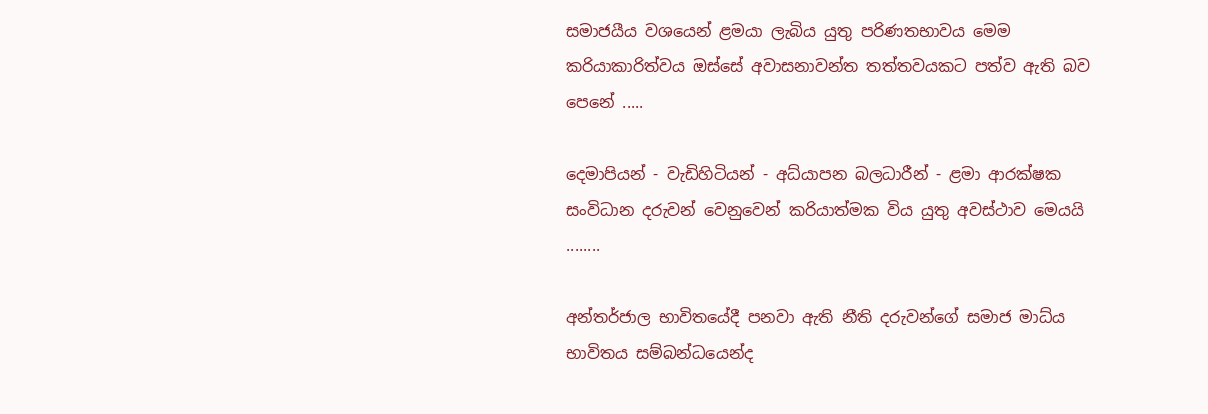සමාජයීය වශයෙන් ළමයා ලැබිය යුතු පරිණතභාවය මෙම කරියාකාරිත්වය ඔස්සේ අවාසනාවන්ත තත්තවයකට පත්ව ඇති බව පෙනේ .....

දෙමාපියන් - වැඩිහිටියන් - අධ්යාපන බලධාරීන් - ළමා ආරක්ෂක සංවිධාන දරුවන් වෙනුවෙන් කරියාත්මක විය යුතු අවස්ථාව මෙයයි ........

අන්තර්ජාල භාවිතයේදී පනවා ඇති නීති දරුවන්ගේ සමාජ මාධ්ය භාවිතය සම්බන්ධයෙන්ද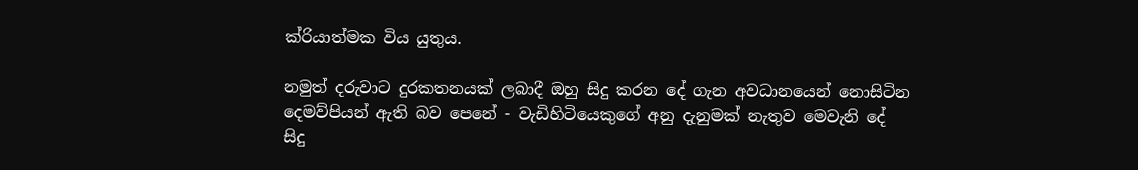ක්රියාත්මක විය යුතුය.

නමුත් දරුවාට දුරකතනයක් ලබාදී ඔහු සිදු කරන දේ ගැන අවධානයෙන් නොසිටින දෙමව්පියන් ඇති බව පෙනේ - වැඩිහිටියෙකුගේ අනු දැනුමක් නැතුව මෙවැනි දේ සිදු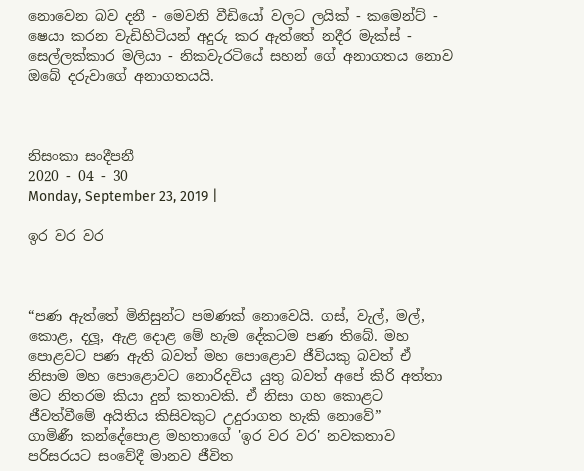නොවෙන බව දනී - මෙවනි වීඩියෝ වලට ලයික් - කමෙන්ට් - ෂෙයා කරන වැඩිහිටියන් අදුරු කර ඇත්තේ නදීර මැක්ස් - සෙල්ලක්කාර මලියා - නිකවැරටියේ සහන් ගේ අනාගතය නොව ඔබේ දරුවාගේ අනාගතයයි.



නිසංකා සංදීපනී
2020 - 04 - 30
Monday, September 23, 2019 |

ඉර වර වර



“පණ ඇත්තේ මිනිසුන්ට පමණක් නොවෙයි. ගස්, වැල්, මල්, කොළ, දලූ, ඇළ දොළ මේ හැම දේකටම පණ තිබේ. මහ පොළවට පණ ඇති බවත් මහ පොළොව ජීවියකු බවත් ඒ නිසාම මහ පොළොවට නොරිදවිය යුතු බවත් අපේ කිරි අත්තා මට නිතරම කියා දුන් කතාවකි. ඒ නිසා ගහ කොළට ජීවත්වීමේ අයිතිය කිසිවකුට උදුරාගත හැකි නොවේ”
ගාමිණී කන්දේපොළ මහතාගේ 'ඉර වර වර' නවකතාව පරිසරයට සංවේදී මානව ජීවිත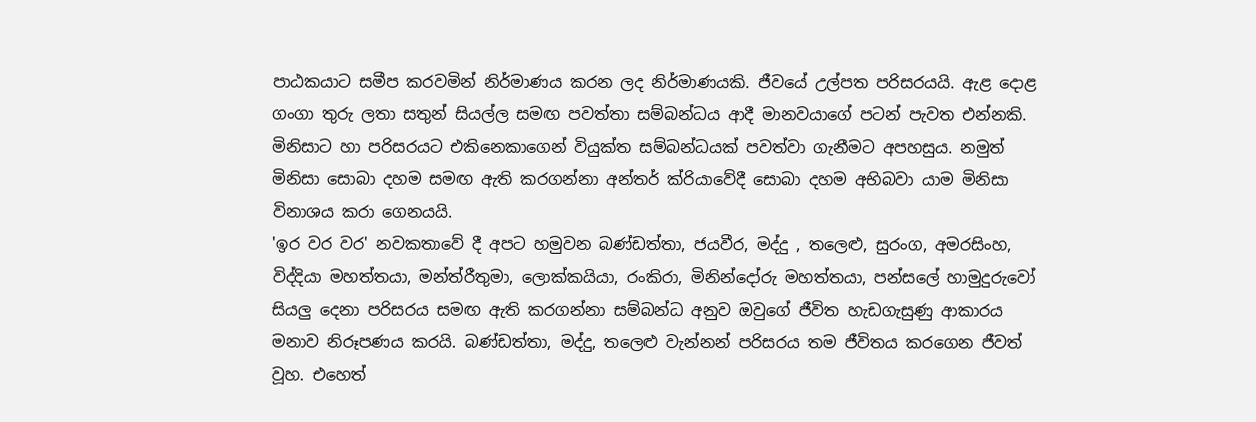පාඨකයාට සමීප කරවමින් නිර්මාණය කරන ලද නිර්මාණයකි. ජීවයේ උල්පත පරිසරයයි. ඇළ දොළ ගංගා තුරු ලතා සතුන් සියල්ල සමඟ පවත්තා සම්බන්ධය ආදී මානවයාගේ පටන් පැවත එන්නකි. මිනිසාට හා පරිසරයට එකිනෙකාගෙන් වියුක්ත සම්බන්ධයක් පවත්වා ගැනීමට අපහසුය. නමුත් මිනිසා සොබා දහම සමඟ ඇති කරගන්නා අන්තර් ක්රියාවේදී සොබා දහම අභිබවා යාම මිනිසා විනාශය කරා ගෙනයයි.
'ඉර වර වර' නවකතාවේ දී අපට හමුවන බණ්ඩත්තා, ජයවීර, මද්දු , තලෙළු, සුරංග, අමරසිංහ, විද්දියා මහත්තයා, මන්ත්රීතුමා, ලොක්කයියා, රංකිරා, මිනින්දෝරු මහත්තයා, පන්සලේ හාමුදුරුවෝ සියලු දෙනා පරිසරය සමඟ ඇති කරගන්නා සම්බන්ධ අනුව ඔවුගේ ජීවිත හැඩගැසුණු ආකාරය මනාව නිරූපණය කරයි. බණ්ඩත්තා, මද්දු, තලෙළු වැන්නන් පරිසරය තම ජීවිතය කරගෙන ජීවත් වූහ. එහෙත්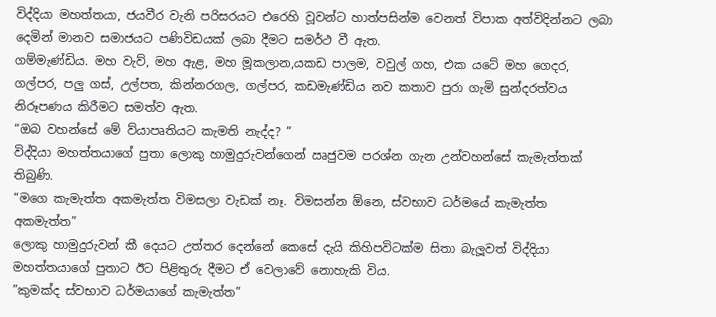විද්දියා මහත්තයා, ජයවීර වැනි පරිසරයට එරෙහි වූවන්ට හාත්පසින්ම වෙනත් විපාක අත්විදින්නට ලබා දෙමින් මානව සමාජයට පණිවිඩයක් ලබා දීමට සමර්ථ වී ඇත.
ගම්මැණ්ඩිය. මහ වැව්, මහ ඇළ, මහ මූකලාන,යකඩ පාලම, වවුල් ගහ, එක යටේ මහ ගෙදර, ගල්පර, පලු ගස්, උල්පත, කින්නරගල, ගල්පර, කඩමැණ්ඩිය නව කතාව පුරා ගැමි සුන්දරත්වය නිරූපණය කිරීමට සමත්ව ඇත.
“ඔබ වහන්සේ මේ ව්යාපෘතියට කැමති නැද්ද? ”
විද්දියා මහත්තයාගේ පුතා ලොකු හාමුදුරුවන්ගෙන් ඍජුවම පරශ්න ගැන උන්වහන්සේ කැමැත්තක් තිබුණි.
“මගෙ කැමැත්ත අකමැත්ත විමසලා වැඩක් නෑ. විමසන්න ඕනෙ, ස්වභාව ධර්මයේ කැමැත්ත අකමැත්ත”
ලොකු හාමුදුරුවන් කී දෙයට උත්තර දෙන්නේ කෙසේ දැයි කිහිපවිටක්ම සිතා බැලූවත් විද්දියා මහත්තයාගේ පුතාට ඊට පිළිතුරු දීමට ඒ වෙලාවේ නොහැකි විය.
”කුමක්ද ස්වභාව ධර්මයාගේ කැමැත්ත”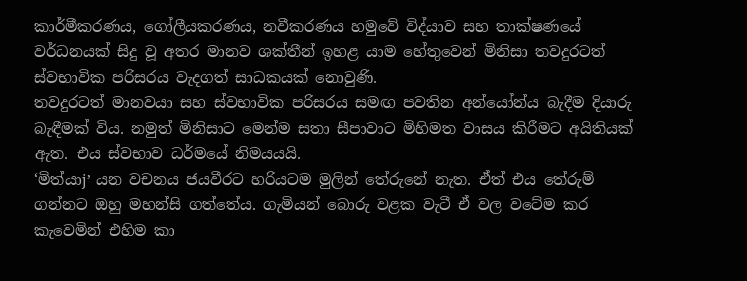කාර්මීකරණය, ගෝලීයකරණය, නවීකරණය හමුවේ විද්යාව සහ තාක්ෂණයේ වර්ධනයක් සිදු වූ අතර මානව ශක්තීන් ඉහළ යාම හේතුවෙන් මිනිසා තවදුරටත් ස්වභාවික පරිසරය වැදගත් සාධකයක් නොවුණි.
තවදුරටත් මානවයා සහ ස්වභාවික පරිසරය සමඟ පවතින අන්යෝන්ය බැදීම දියාරු බැඳීමක් විය. නමුත් මිනිසාට මෙන්ම සතා සීපාවාට මිහිමත වාසය කිරීමට අයිතියක් ඇත. එය ස්වභාව ධර්මයේ නිමයයයි.
‘මිත්යාj’ යන වචනය ජයවීරට හරියටම මුලින් තේරුනේ නැත. ඒත් එය තේරුම් ගන්නට ඔහු මහන්සි ගත්තේය. ගැමියන් බොරු වළක වැටී ඒ වල වටේම කර කැවෙමින් එහිම කා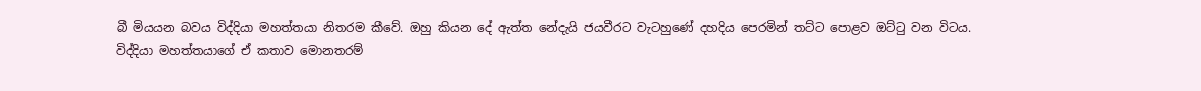බී මියයන බවය විද්දියා මහත්තයා නිතරම කීවේ. ඔහු කියන දේ ඇත්ත නේදැයි ජයවීරට වැටහුණේ දහදිය පෙරමින් තට්ට පොළව ඔට්ටු වන විටය.
විද්දියා මහත්තයාගේ ඒ කතාව මොනතරම්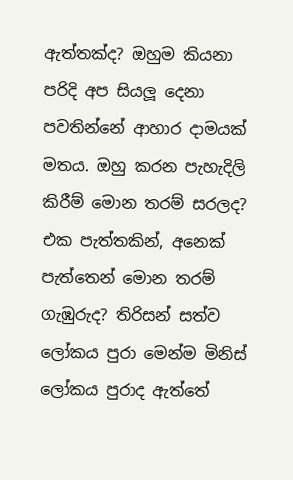ඇත්තක්ද? ඔහුම කියනා පරිදි අප සියලූ දෙනා පවතින්නේ ආහාර දාමයක් මතය. ඔහු කරන පැහැදිලි කිරීම් මොන තරම් සරලද? එක පැත්තකින්, අනෙක් පැත්තෙන් මොන තරම් ගැඹුරුද? තිරිසන් සත්ව ලෝකය පුරා මෙන්ම මිනිස් ලෝකය පුරාද ඇත්තේ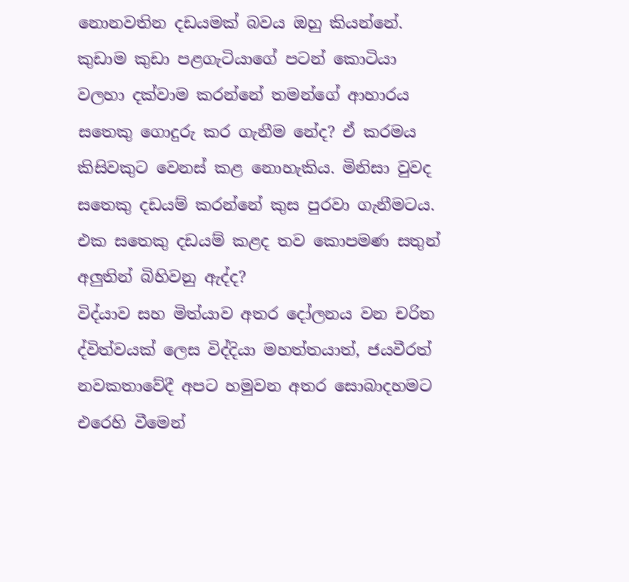නොනවතින දඩයමක් බවය ඔහු කියන්නේ. කුඩාම කුඩා පළගැටියාගේ පටන් කොටියා වලහා දක්වාම කරන්නේ තමන්ගේ ආහාරය සතෙකු ගොදුරු කර ගැනීම නේද? ඒ කරමය කිසිවකුට වෙනස් කළ නොහැකිය. මිනිසා වුවද සතෙකු දඩයම් කරන්නේ කුස පුරවා ගැනීමටය. එක සතෙකු දඩයම් කළද තව කොපමණ සතුන් අලුතින් බිහිවනු ඇද්ද?
විද්යාව සහ මිත්යාව අතර දෝලනය වන චරිත ද්විත්වයක් ලෙස විද්දියා මහත්තයාත්, ජයවීරත් නවකතාවේදී අපට හමුවන අතර සොබාදහමට එරෙහි වීමෙන්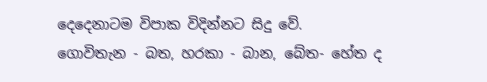දෙදෙනාටම විපාක විදින්නට සිදු වේ.
ගොවිතැන - බත, හරකා - බාන, බේත- හේත ද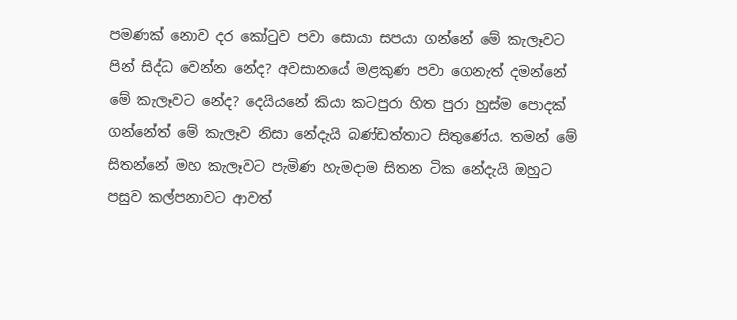පමණක් නොව දර කෝටුව පවා සොයා සපයා ගන්නේ මේ කැලෑවට පින් සිද්ධ වෙන්න නේද? අවසානයේ මළකුණ පවා ගෙනැත් දමන්නේ මේ කැලෑවට නේද? දෙයියනේ කියා කටපුරා හිත පුරා හුස්ම පොදක් ගන්නේත් මේ කැලෑව නිසා නේදැයි බණ්ඩත්තාට සිතුණේය. තමන් මේ සිතන්නේ මහ කැලෑවට පැමිණ හැමදාම සිතන ටික නේදැයි ඔහුට පසුව කල්පනාවට ආවත්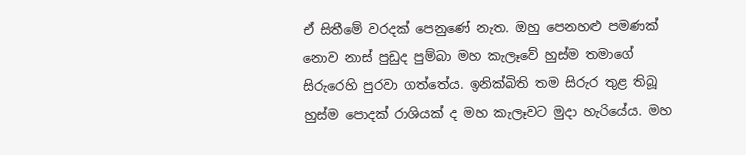ඒ සිතීමේ වරදක් පෙනුණේ නැත. ඔහු පෙනහළු පමණක් නොව නාස් පුඩුද පුම්බා මහ කැලෑවේ හුස්ම තමාගේ සිරුරෙහි පුරවා ගත්තේය. ඉනික්බිති තම සිරුර තුළ තිබූ හුස්ම පොදක් රාශියක් ද මහ කැලෑවට මුදා හැරියේය. මහ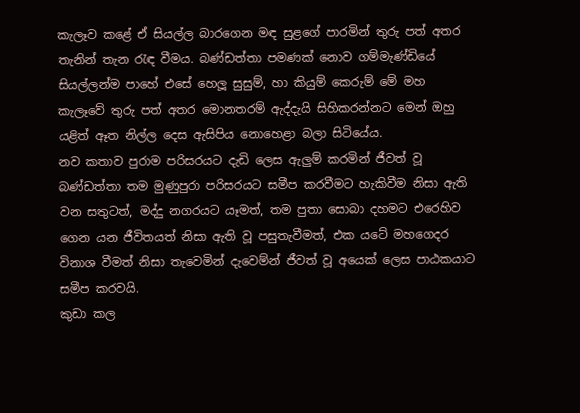කැලෑව කළේ ඒ සියල්ල බාරගෙන මඳ සුළගේ පාරමින් තුරු පත් අතර තැනින් තැන රැඳ වීමය. බණ්ඩත්තා පමණක් නොව ගම්මැණ්ඩියේ සියල්ලන්ම පාහේ එසේ හෙලූ සුසුම්, හා කියුම් කෙරුම් මේ මහ කැලෑවේ තුරු පත් අතර මොනතරම් ඇද්දැයි සිහිකරන්නට මෙන් ඔහු යළිත් ඈත නිල්ල දෙස ඇසිපිය නොහෙළා බලා සිටියේය.
නව කතාව පුරාම පරිසරයට දැඩි ලෙස ඇලුම් කරමින් ජීවත් වූ බණ්ඩත්තා තම මුණුපුරා පරිසරයට සමීප කරවීමට හැකිවීම නිසා ඇති වන සතුටත්, මද්දු නගරයට යෑමත්, තම පුතා සොබා දහමට එරෙහිව ගෙන යන ජීවිතයත් නිසා ඇති වූ පසුතැවීමත්, එක යටේ මහගෙදර විනාශ වීමත් නිසා තැවෙමින් දැවෙම්න් ජීවත් වූ අයෙක් ලෙස පාඨකයාට සමීප කරවයි.
කුඩා කල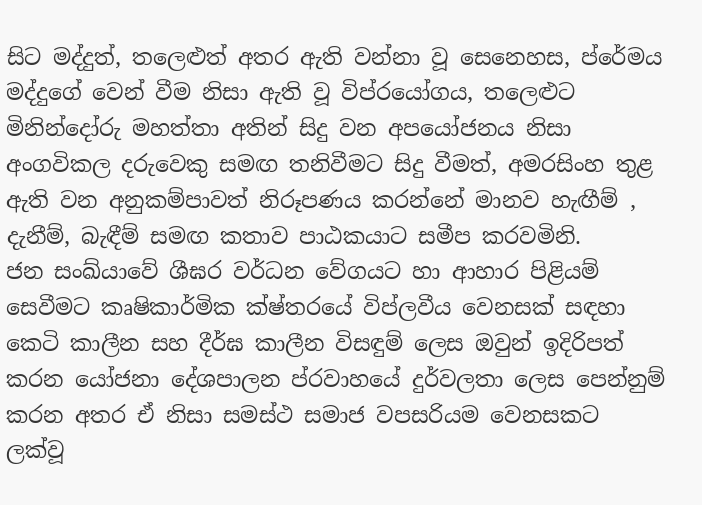සිට මද්දුත්, තලෙළුත් අතර ඇති වන්නා වූ සෙනෙහස, ප්රේමය මද්දුගේ වෙන් වීම නිසා ඇති වූ විප්රයෝගය, තලෙළුට මිනින්දෝරු මහත්තා අතින් සිදු වන අපයෝජනය නිසා අංගවිකල දරුවෙකු සමඟ තනිවීමට සිදු වීමත්, අමරසිංහ තුළ ඇති වන අනුකම්පාවත් නිරූපණය කරන්නේ මානව හැඟීම් , දැනීම්, බැඳීම් සමඟ කතාව පාඨකයාට සමීප කරවමිනි.
ජන සංඛ්යාවේ ශීඝර වර්ධන වේගයට හා ආහාර පිළියම් සෙවීමට කෘෂිකාර්මික ක්ෂ්තරයේ විප්ලවීය වෙනසක් සඳහා කෙටි කාලීන සහ දීර්ඝ කාලීන විසඳුම් ලෙස ඔවුන් ඉදිරිපත් කරන යෝජනා දේශපාලන ප්රවාහයේ දුර්වලතා ලෙස පෙන්නුම් කරන අතර ඒ නිසා සමස්ථ සමාජ වපසරියම වෙනසකට ලක්වූ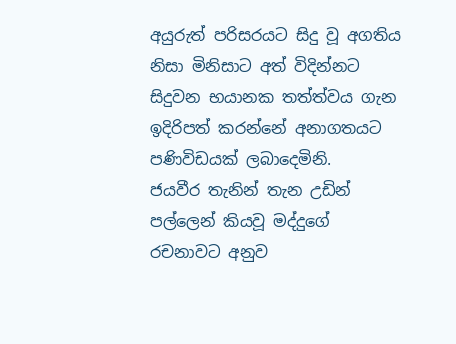අයුරුත් පරිසරයට සිදු වූ අගතිය නිසා මිනිසාට අත් විදින්නට සිදුවන භයානක තත්ත්වය ගැන ඉදිරිපත් කරන්නේ අනාගතයට පණිවිඩයක් ලබාදෙමිනි.
ජයවීර තැනින් තැන උඩින් පල්ලෙන් කියවූ මද්දුගේ රචනාවට අනුව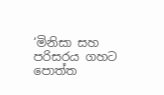‘මිනිසා සහ පරිසරය ගහට පොත්ත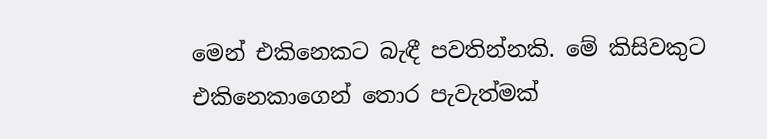මෙන් එකිනෙකට බැඳී පවතින්නකි. මේ කිසිවකුට එකිනෙකාගෙන් තොර පැවැත්මක්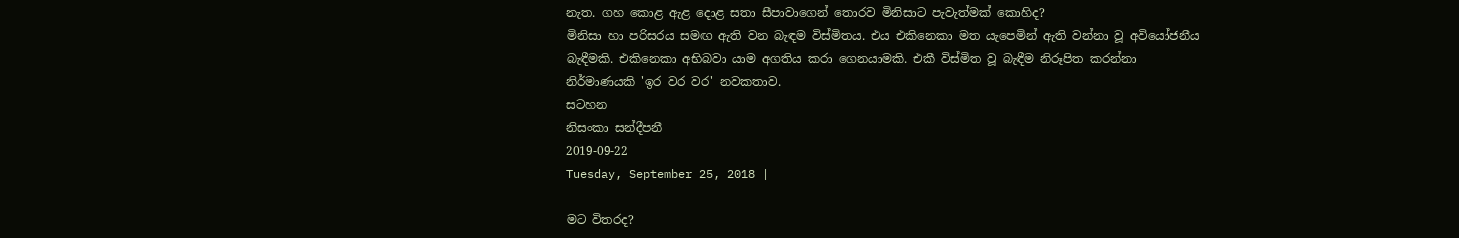නැත. ගහ කොළ ඇළ දොළ සතා සීපාවාගෙන් තොරව මිනිසාට පැවැත්මක් කොහිද?
මිනිසා හා පරිසරය සමඟ ඇති වන බැඳම විස්මිතය. එය එකිනෙකා මත යැපෙමින් ඇති වන්නා වූ අවියෝජනීය බැඳීමකි. එකිනෙකා අභිබවා යාම අගතිය කරා ගෙනයාමකි. එකී විස්මිත වූ බැඳීම නිරූපිත කරන්නා නිර්මාණයකි 'ඉර වර වර' නවකතාව.
සටහන
නිසංකා සන්දීපනී
2019-09-22
Tuesday, September 25, 2018 |

මට විතරද?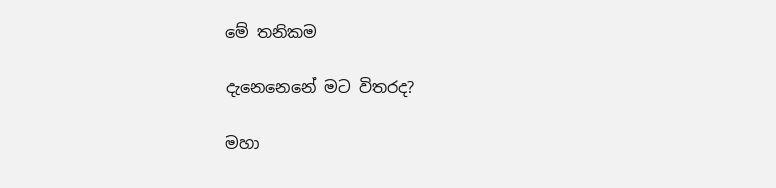මේ තනිකම

දැනෙනෙනේ මට විතරද?

මහා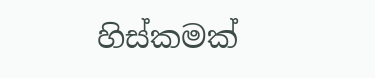හිස්කමක්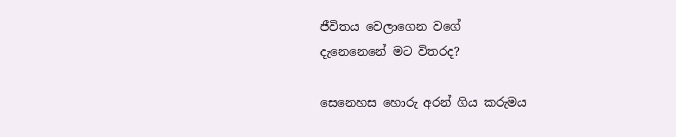ජීවිතය වෙලාගෙන වගේ
දැනෙනෙනේ මට විතරද?

සෙනෙහස හොරු අරන් ගිය කරුමය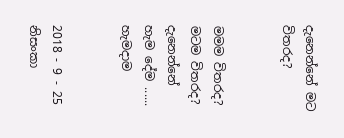දැනෙන්නේ මට විතරද?


මමම විතරද?
මටම විතරද?
දැනෙන්නේ හැම දේම ......
හැමදාම


2018 - 9 - 25
නිසංකා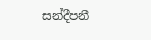සන්දීපනී